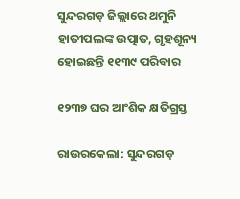ସୁନ୍ଦରଗଡ଼ ଜିଲ୍ଲାରେ ଥମୁନି ହାତୀପଲଙ୍କ ଉତ୍ପାତ, ଗୃହଶୂନ୍ୟ ହୋଇଛନ୍ତି ୧୧୩୯ ପରିବାର

୧୨୩୭ ଘର ଆଂଶିକ କ୍ଷତିଗ୍ରସ୍ତ

ରାଉରକେଲା: ସୁନ୍ଦରଗଡ଼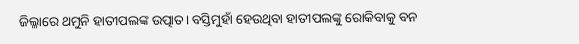ଜିଲ୍ଳାରେ ଥମୁନି ହାତୀପଲଙ୍କ ଉତ୍ପାତ। ବସ୍ତିମୁହାଁ ହେଉଥିବା ହାତୀପଲଙ୍କୁ ‌ରୋକିବାକୁ ବନ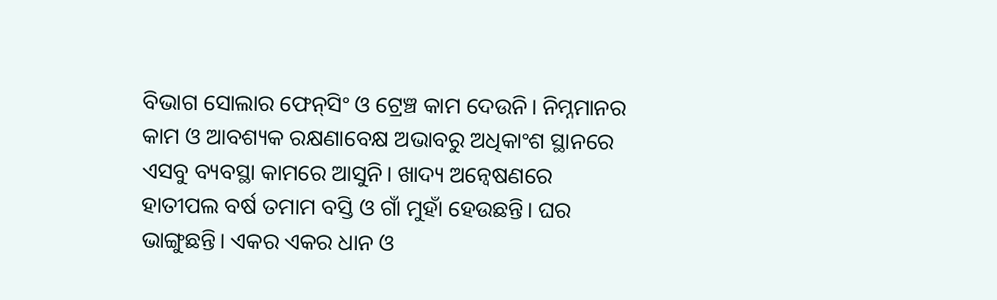ବିଭାଗ ସୋଲାର ଫେନ୍‌ସିଂ ଓ ଟ୍ରେଞ୍ଚ କାମ ଦେଉନି। ନିମ୍ନମାନର କାମ ଓ ଆବଶ୍ୟକ ରକ୍ଷଣାବେକ୍ଷ ଅଭାବରୁ ଅଧିକାଂଶ ସ୍ଥାନରେ ଏସବୁ ବ୍ୟବସ୍ଥା କାମରେ ଆସୁନି। ଖାଦ୍ୟ ଅନ୍ବେଷଣରେ ହାତୀପଲ ବର୍ଷ ତମାମ ବସ୍ତି ଓ ଗାଁ ମୁହାଁ ହେଉଛନ୍ତି। ଘର ଭାଙ୍ଗୁଛନ୍ତି। ଏକର ଏକର ଧାନ ଓ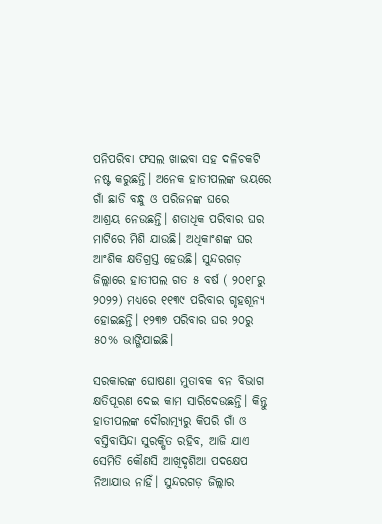ପନିପରିବା ଫସଲ ଖାଇବା ସହ ଦଳିଚକଟି ନଷ୍ଟ କରୁଛନ୍ତି। ଅନେକ ହାତୀପଲଙ୍କ ଭୟରେ ଗାଁ ଛାଡି ବନ୍ଧୁ ଓ ପରିଜନଙ୍କ ଘରେ ଆଶ୍ରୟ ‌ନେଉଛନ୍ତି। ଶତାଧିକ ପରିବାର ଘର ମାଟିରେ ମିଶି ଯାଉଛି। ଅଧିକାଂଶଙ୍କ ଘର ଆଂଶିକ କ୍ଷତିଗ୍ରସ୍ତ ହେଉଛି। ସୁନ୍ଦରଗଡ଼ ଜିଲ୍ଲାରେ ହାତୀପଲ ଗତ ୫ ବର୍ଷ ( ୨୦୧୮ରୁ ୨୦୨୨) ମଧ୍ୟରେ ୧୧୩୯ ପରିବାର ଗୃହଶୂନ୍ୟ ହୋଇଛନ୍ତି। ୧୨୩୭ ପରିବାର ଘର ୨୦ରୁ ୫୦% ଭାଙ୍ଗିଯାଇଛି।

ସରକାରଙ୍କ ଘୋଷଣା ମୁତାବକ ବନ ବିଭାଗ କ୍ଷତିପୂରଣ ଦେଇ କାମ ସାରିଦେଉଛନ୍ତି। କିନ୍ତୁ ହାତୀପଲଙ୍କ ଦୌରାତ୍ମ୍ୟରୁ କିପରି ଗାଁ ଓ ବସ୍ତିବାସିନ୍ଦା ସୁରକ୍ଷିତ ରହିବ, ଆଜି ଯାଏ ସେମିତି କୌଣସି ଆଖିଦୃଶିଆ ପଦକ୍ଷେପ ନିଆଯାଉ ନାହିଁ। ସୁନ୍ଦରଗଡ଼ ଜିଲ୍ଲାର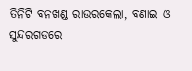ତିନିଟି ବନଖଣ୍ଡ ରାଉରକେଲା, ବଣାଇ ଓ ସୁନ୍ଦରଗଡରେ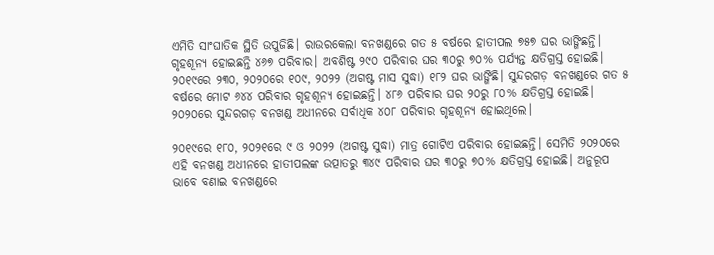ଏମିତି ସାଂଘାତିକ ସ୍ଥିତି ଉପୁଜିଛି। ରାଉରକେଲା ବନଖଣ୍ଡରେ ଗତ ୫ ବର୍ଷରେ ହାତୀପଲ ୭୫୭ ଘର ଭାଙ୍ଗିଛନ୍ତି। ଗୃହଶୂନ୍ୟ ହୋଇଛନ୍ତି ୪୬୭ ପରିବାର। ଅବଶିଷ୍ଟ ୨୯୦ ପରିବାର ଘର ୩୦ରୁ ୭୦% ପର୍ଯ୍ୟନ୍ତ କ୍ଷତିଗ୍ରସ୍ତ ହୋଇଛି। ୨୦୧୯ରେ ୨୩୦, ୨୦୨୦ରେ ୧୦୯, ୨୦୨୨ (ଅଗଷ୍ଟ ମାସ ସୁଦ୍ଧା) ୧୮୨ ଘର ଭାଙ୍ଗିଛି। ସୁନ୍ଦରଗଡ଼ ବନଖଣ୍ଡରେ ଗତ ୫ ବର୍ଷରେ ମୋଟ ୬୪୪ ପରିବାର ଗୃହଶୂନ୍ୟ ହୋଇଛନ୍ତି। ୪୮୬ ପରିବାର ଘର ୨୦ରୁ ୮୦% କ୍ଷତିଗ୍ରସ୍ତ ହୋଇଛି। ୨୦୨୦ରେ ସୁନ୍ଦରଗଡ଼ ବନଖଣ୍ଡ ଅଧୀନରେ ସର୍ବାଧିକ ୪୦୮ ପରିବାର ଗୃହଶୂନ୍ୟ ହୋଇଥିଲେ।

୨୦୧୯ରେ ୧୮୦, ୨୦୨୧ରେ ୯ ଓ ୨୦୨୨ (ଅଗଷ୍ଟ ସୁଦ୍ଧା) ମାତ୍ର ଗୋଟିଏ ପରିବାର ହୋଇଛନ୍ତି। ସେମିତି ୨୦୨୦ରେ ଏହି ବନଖଣ୍ଡ ଅଧୀନରେ ହାତୀପଲଙ୍କ ଉତ୍ପାତରୁ ୩୪୯ ପରିବାର ଘର ୩୦ରୁ ୭୦% କ୍ଷତିଗ୍ରସ୍ତ ହୋଇଛି। ଅନୁରୂପ ଭାବେ ବଣାଇ ବନଖଣ୍ଡରେ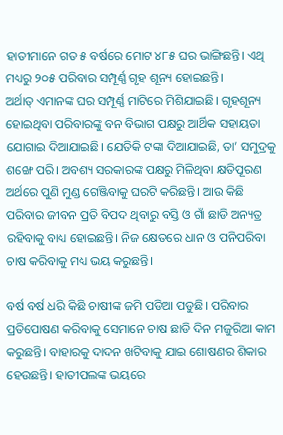ହାତୀମାନେ ଗତ ୫ ବର୍ଷରେ ମୋଟ ୪୮୫ ଘର ଭାଙ୍ଗିଛନ୍ତି। ଏଥି ମଧ୍ୟରୁ ୨୦୫ ପରିବାର ସମ୍ପୂର୍ଣ୍ଣ ଗୃହ ଶୂନ୍ୟ ହୋଇଛନ୍ତି। ଅର୍ଥାତ୍‌ ‌ଏମାନଙ୍କ ଘର ସମ୍ପୂର୍ଣ୍ଣ ମାଟିରେ ମିଶିଯାଇଛି। ଗୃହଶୂନ୍ୟ ହୋଇଥିବା ପରିବାରଙ୍କୁ ବନ ବିଭାଗ ପକ୍ଷରୁ ଆର୍ଥିକ ସହାୟତା ଯୋଗାଇ ଦିଆଯାଇଛି। ଯେତିକି ଟଙ୍କା ଦିଆଯାଇଛି, ତା’ ସମୁଦ୍ରକୁ ଶଙ୍ଖେ ପରି। ଅବଶ୍ୟ ସରକାରଙ୍କ ପକ୍ଷରୁ ମିଳିଥିବା କ୍ଷତିପୂରଣ ଅର୍ଥରେ ପୁଣି ମୁଣ୍ଡ ଗେଞ୍ଜିବାକୁ ଘରଟି କରିଛନ୍ତି। ଆଉ କିଛି ପରିବାର ଜୀବନ ପ୍ରତି ବିପଦ ଥିବାରୁ ବସ୍ତି ଓ ଗାଁ ଛାଡି ଅନ୍ୟତ୍ର ରହିବାକୁ ବାଧ୍ୟ ହୋଇଛନ୍ତି। ନିଜ କ୍ଷେତରେ ଧାନ ଓ ପନିପରିବା ଚାଷ କରିବାକୁ ମଧ୍ୟ ଭୟ କରୁଛନ୍ତି।

ବର୍ଷ ବର୍ଷ ଧରି କିଛି ଚାଷୀଙ୍କ ଜମି ପଡିଆ ପଡୁଛି। ପରିବାର ପ୍ରତିପୋଷଣ କରିବାକୁ ସେମାନେ ଚାଷ ଛାଡି ଦିନ ମଜୁରିଆ କାମ କରୁଛନ୍ତି। ବାହାରକୁ ଦାଦନ ଖଟିବାକୁ ଯାଇ ଶୋଷଣର ଶିକାର ହେଉଛନ୍ତି। ହାତୀପଲଙ୍କ ଭୟରେ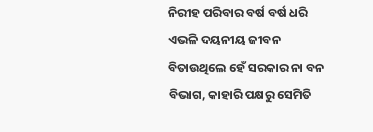ନିରୀହ ପରିବାର ବର୍ଷ ବର୍ଷ ଧରି ଏଭଳି ଦୟନୀୟ ଜୀବନ ବିତାଉଥିଲେ ହେଁ ସରକାର ନା ବନ ବିଭାଗ, କାହାରି ପକ୍ଷରୁ ସେମିତି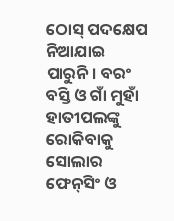ଠୋସ୍‌ ପଦକ୍ଷେପ ନିଆଯାଇ ପାରୁନି। ବରଂ ବସ୍ତି ଓ ଗାଁ ମୁହାଁ ହାତୀପଲଙ୍କୁ ରୋକିବାକୁ ସୋଲାର ଫେନ୍‌ସିଂ ଓ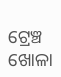ଟ୍ରେଞ୍ଚ ଖୋଳା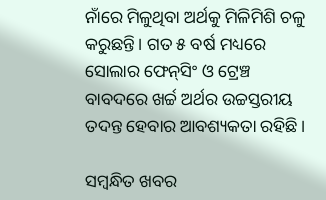ନାଁରେ ମିଳୁଥିବା ଅର୍ଥକୁ ମିଳିମିଶି ଚଳୁ କରୁଛନ୍ତି। ଗତ ୫ ବର୍ଷ ମଧ୍ୟରେ ସୋଲାର ଫେନ୍‌ସିଂ ଓ ଟ୍ରେଞ୍ଚ ବାବଦରେ ଖର୍ଚ୍ଚ ଅର୍ଥର ଉଚ୍ଚସ୍ତରୀୟ ତଦନ୍ତ ହେବାର ଆବଶ୍ୟକତା ରହିଛି।

ସମ୍ବନ୍ଧିତ ଖବର